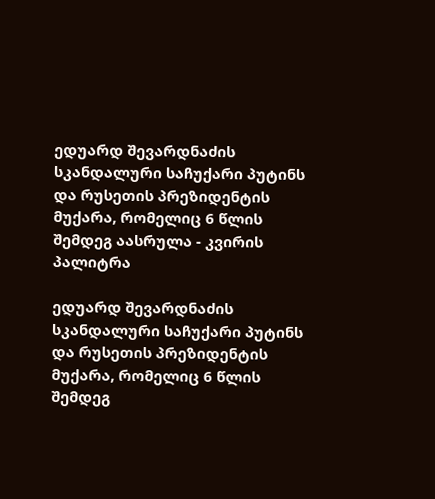ედუარდ შევარდნაძის სკანდალური საჩუქარი პუტინს და რუსეთის პრეზიდენტის მუქარა, რომელიც 6 წლის შემდეგ აასრულა - კვირის პალიტრა

ედუარდ შევარდნაძის სკანდალური საჩუქარი პუტინს და რუსეთის პრეზიდენტის მუქარა, რომელიც 6 წლის შემდეგ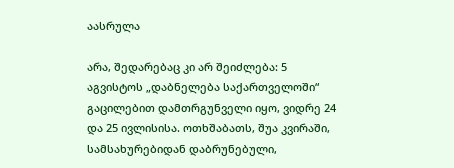აასრულა

არა, შედარებაც კი არ შეიძლება: 5 აგვისტოს „დაბნელება საქართველოში“ გაცილებით დამთრგუნველი იყო, ვიდრე 24 და 25 ივლისისა. ოთხშაბათს, შუა კვირაში, სამსახურებიდან დაბრუნებული,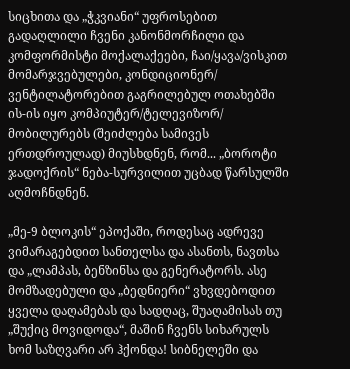სიცხითა და „ჭკვიანი“ უფროსებით გადაღლილი ჩვენი კანონმორჩილი და კომფორმისტი მოქალაქეები, ჩაი/ყავა/ვისკით მომარჯვებულები, კონდიციონერ/ ვენტილატორებით გაგრილებულ ოთახებში ის-ის იყო კომპიუტერ/ტელევიზორ/ მობილურებს (შეიძლება სამივეს ერთდროულად) მიუსხდნენ, რომ... „ბოროტი ჯადოქრის“ ნება-სურვილით უცბად წარსულში აღმოჩნდნენ.

„მე-9 ბლოკის“ ეპოქაში, როდესაც ადრევე ვიმარაგებდით სანთელსა და ასანთს, ნავთსა და „ლამპას, ბენზინსა და გენერატორს. ასე მომზადებული და „ბედნიერი“ ვხვდებოდით ყველა დაღამებას და სადღაც, შუაღამისას თუ „შუქიც მოვიდოდა“, მაშინ ჩვენს სიხარულს ხომ საზღვარი არ ჰქონდა! სიბნელეში და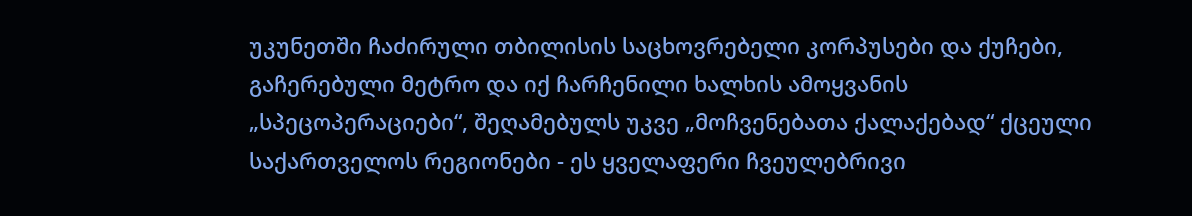უკუნეთში ჩაძირული თბილისის საცხოვრებელი კორპუსები და ქუჩები, გაჩერებული მეტრო და იქ ჩარჩენილი ხალხის ამოყვანის „სპეცოპერაციები“, შეღამებულს უკვე „მოჩვენებათა ქალაქებად“ ქცეული საქართველოს რეგიონები - ეს ყველაფერი ჩვეულებრივი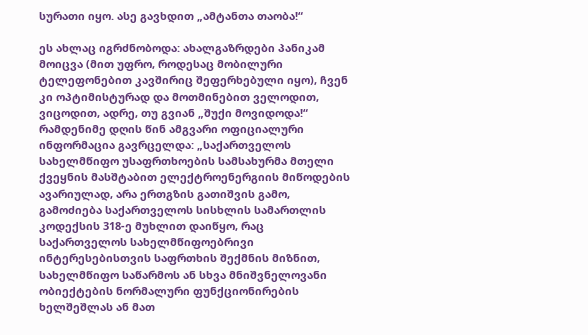სურათი იყო. ასე გავხდით „ამტანთა თაობა!“

ეს ახლაც იგრძნობოდა: ახალგაზრდები პანიკამ მოიცვა (მით უფრო, როდესაც მობილური ტელეფონებით კავშირიც შეფერხებული იყო), ჩვენ კი ოპტიმისტურად და მოთმინებით ველოდით, ვიცოდით, ადრე, თუ გვიან „შუქი მოვიდოდა!“ რამდენიმე დღის წინ ამგვარი ოფიციალური ინფორმაცია გავრცელდა: „საქართველოს სახელმწიფო უსაფრთხოების სამსახურმა მთელი ქვეყნის მასშტაბით ელექტროენერგიის მიწოდების ავარიულად, არა ერთგზის გათიშვის გამო, გამოძიება საქართველოს სისხლის სამართლის კოდექსის 318-ე მუხლით დაიწყო, რაც საქართველოს სახელმწიფოებრივი ინტერესებისთვის საფრთხის შექმნის მიზნით, სახელმწიფო საწარმოს ან სხვა მნიშვნელოვანი ობიექტების ნორმალური ფუნქციონირების ხელშეშლას ან მათ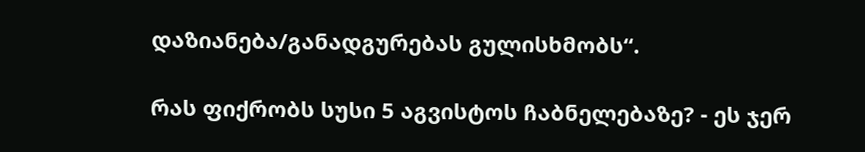დაზიანება/განადგურებას გულისხმობს“.

რას ფიქრობს სუსი 5 აგვისტოს ჩაბნელებაზე? - ეს ჯერ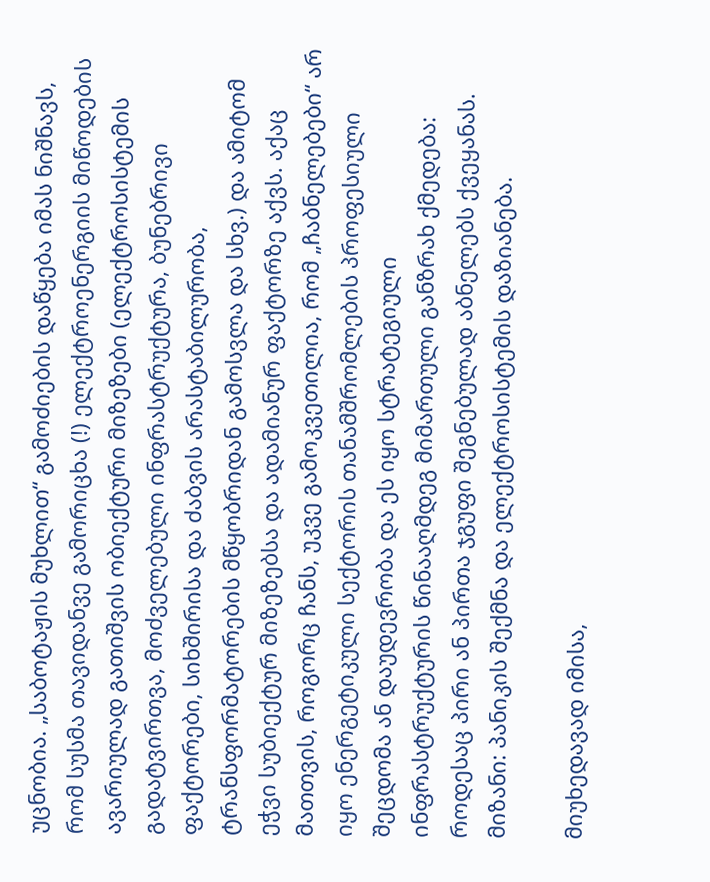უცნობია. „საბოტაჟის მუხლით“ გამოძიების დაწყება იმას ნიშნავს, რომ სუსმა თავიდანვე გამორიცხა (!) ელექტროენერგიის მიწოდების ავარიულად გათიშვის ობიექტური მიზეზები (ელექტროსისტემის გადატვირთვა, მოძველებული ინფრასტრუქტურა, ბუნებრივი ფაქტორები, სიხშირისა და ძაბვის არასტაბილურობა, ტრანსფორმატორების მწყობრიდან გამოსვლა და სხვ.) და ამიტომ ეჭვი სუბიექტურ მიზეზებსა და ადამიანურ ფაქტორზე აქვს. აქაც მათთვის, როგორც ჩანს, უკვე გამოკვეთილია, რომ „ჩაბნელებები“ არ იყო ენერგეტიკული სექტორის თანამშრომლების პროფესიული შეცდომა ან დაუდევრობა და ეს იყო სტრატეგიული ინფრასტრუქტურის წინააღმდეგ მიმართული განზრახ ქმედება: როდესაც პირი ან პირთა ჯგუფი შეგნებულად აბნელებს ქვეყანას. მიზანი: პანიკის შექმნა და ელექტროსისტემის დაზიანება.

მიუხედავად იმისა,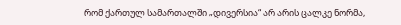რომ ქართულ სამართალში „დივერსია“ არ არის ცალკე ნორმა,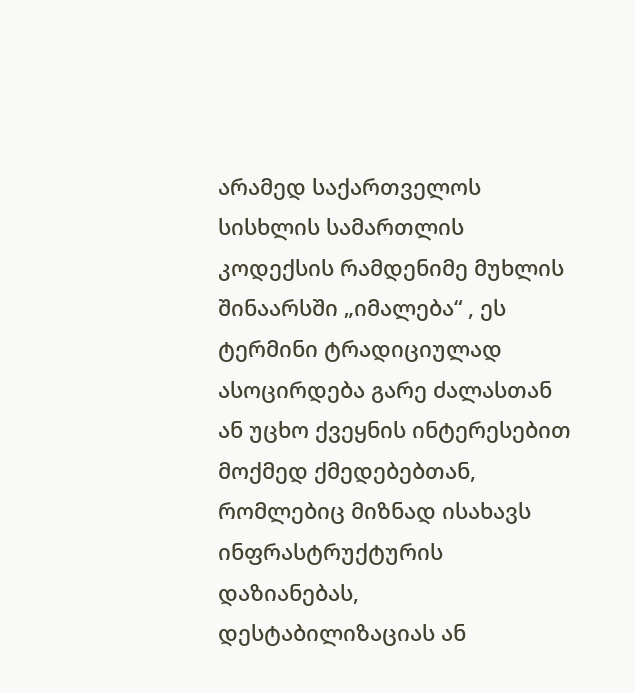არამედ საქართველოს სისხლის სამართლის კოდექსის რამდენიმე მუხლის შინაარსში „იმალება“ , ეს ტერმინი ტრადიციულად ასოცირდება გარე ძალასთან ან უცხო ქვეყნის ინტერესებით მოქმედ ქმედებებთან, რომლებიც მიზნად ისახავს ინფრასტრუქტურის დაზიანებას, დესტაბილიზაციას ან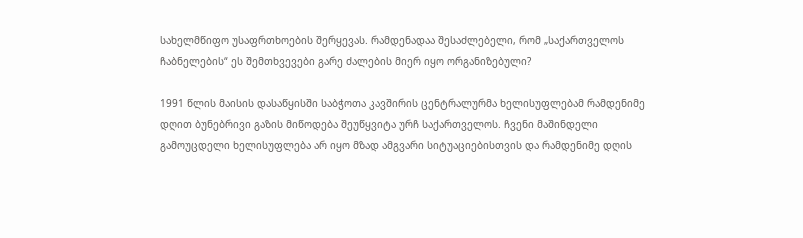სახელმწიფო უსაფრთხოების შერყევას. რამდენადაა შესაძლებელი, რომ „საქართველოს ჩაბნელების“ ეს შემთხვევები გარე ძალების მიერ იყო ორგანიზებული?

1991 წლის მაისის დასაწყისში საბჭოთა კავშირის ცენტრალურმა ხელისუფლებამ რამდენიმე დღით ბუნებრივი გაზის მიწოდება შეუწყვიტა ურჩ საქართველოს. ჩვენი მაშინდელი გამოუცდელი ხელისუფლება არ იყო მზად ამგვარი სიტუაციებისთვის და რამდენიმე დღის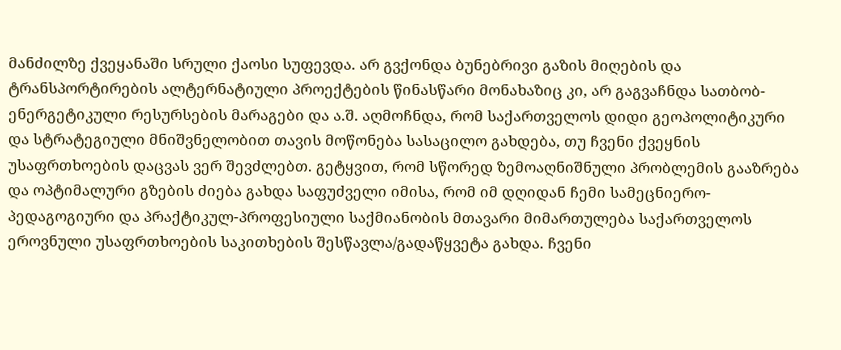მანძილზე ქვეყანაში სრული ქაოსი სუფევდა. არ გვქონდა ბუნებრივი გაზის მიღების და ტრანსპორტირების ალტერნატიული პროექტების წინასწარი მონახაზიც კი, არ გაგვაჩნდა სათბობ-ენერგეტიკული რესურსების მარაგები და ა.შ. აღმოჩნდა, რომ საქართველოს დიდი გეოპოლიტიკური და სტრატეგიული მნიშვნელობით თავის მოწონება სასაცილო გახდება, თუ ჩვენი ქვეყნის უსაფრთხოების დაცვას ვერ შევძლებთ. გეტყვით, რომ სწორედ ზემოაღნიშნული პრობლემის გააზრება და ოპტიმალური გზების ძიება გახდა საფუძველი იმისა, რომ იმ დღიდან ჩემი სამეცნიერო-პედაგოგიური და პრაქტიკულ-პროფესიული საქმიანობის მთავარი მიმართულება საქართველოს ეროვნული უსაფრთხოების საკითხების შესწავლა/გადაწყვეტა გახდა. ჩვენი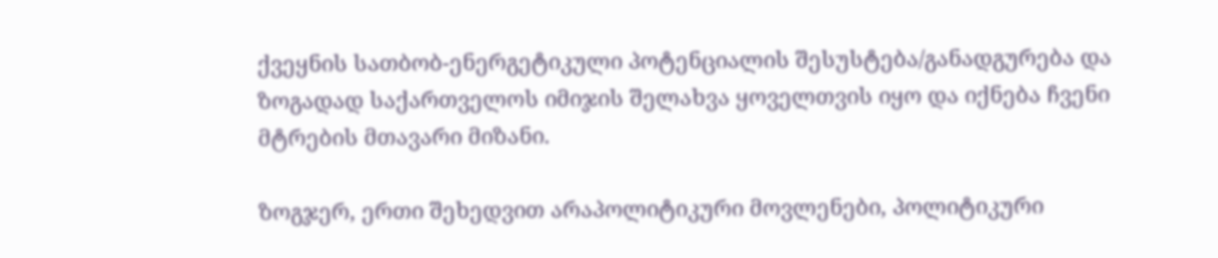ქვეყნის სათბობ-ენერგეტიკული პოტენციალის შესუსტება/განადგურება და ზოგადად საქართველოს იმიჯის შელახვა ყოველთვის იყო და იქნება ჩვენი მტრების მთავარი მიზანი.

ზოგჯერ, ერთი შეხედვით არაპოლიტიკური მოვლენები, პოლიტიკური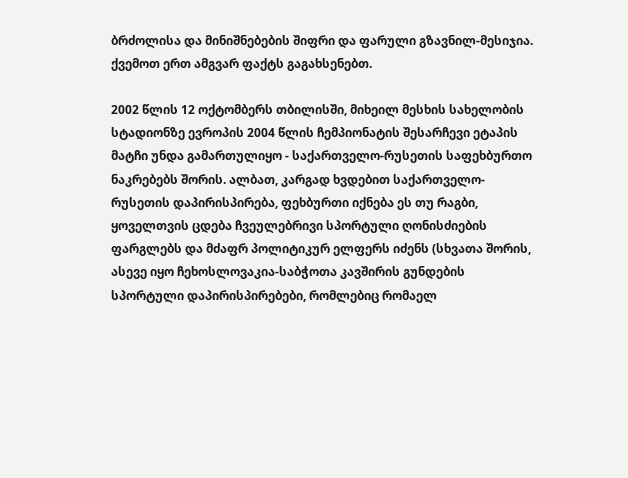ბრძოლისა და მინიშნებების შიფრი და ფარული გზავნილ-მესიჯია. ქვემოთ ერთ ამგვარ ფაქტს გაგახსენებთ.

2002 წლის 12 ოქტომბერს თბილისში, მიხეილ მესხის სახელობის სტადიონზე ევროპის 2004 წლის ჩემპიონატის შესარჩევი ეტაპის მატჩი უნდა გამართულიყო - საქართველო-რუსეთის საფეხბურთო ნაკრებებს შორის. ალბათ, კარგად ხვდებით საქართველო-რუსეთის დაპირისპირება, ფეხბურთი იქნება ეს თუ რაგბი, ყოველთვის ცდება ჩვეულებრივი სპორტული ღონისძიების ფარგლებს და მძაფრ პოლიტიკურ ელფერს იძენს (სხვათა შორის, ასევე იყო ჩეხოსლოვაკია-საბჭოთა კავშირის გუნდების სპორტული დაპირისპირებები, რომლებიც რომაელ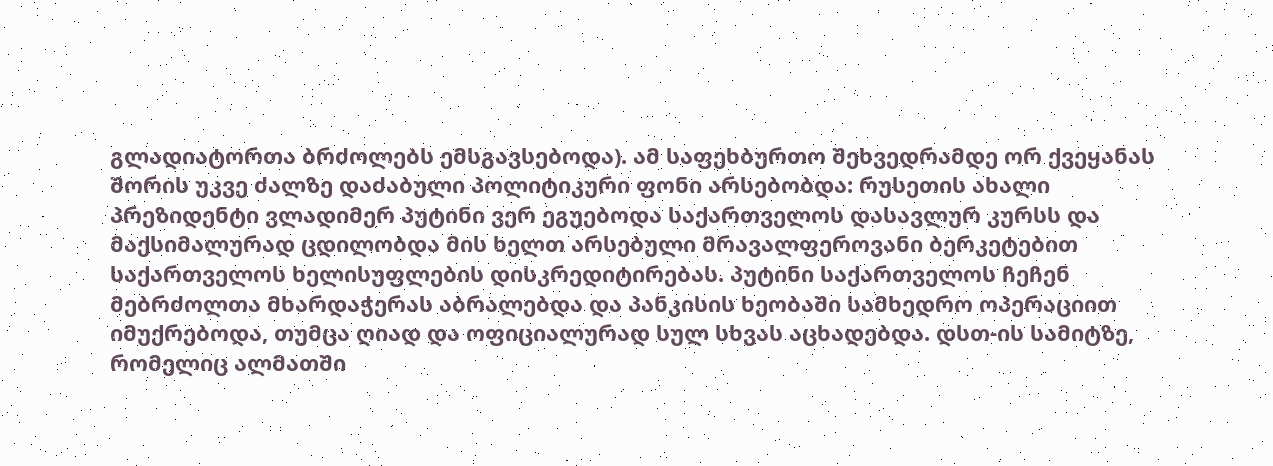გლადიატორთა ბრძოლებს ემსგავსებოდა). ამ საფეხბურთო შეხვედრამდე ორ ქვეყანას შორის უკვე ძალზე დაძაბული პოლიტიკური ფონი არსებობდა: რუსეთის ახალი პრეზიდენტი ვლადიმერ პუტინი ვერ ეგუებოდა საქართველოს დასავლურ კურსს და მაქსიმალურად ცდილობდა მის ხელთ არსებული მრავალფეროვანი ბერკეტებით საქართველოს ხელისუფლების დისკრედიტირებას. პუტინი საქართველოს ჩეჩენ მებრძოლთა მხარდაჭერას აბრალებდა და პანკისის ხეობაში სამხედრო ოპერაციით იმუქრებოდა, თუმცა ღიად და ოფიციალურად სულ სხვას აცხადებდა. დსთ-ის სამიტზე, რომელიც ალმათში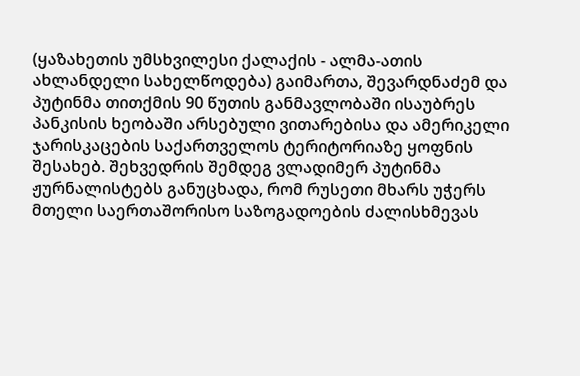(ყაზახეთის უმსხვილესი ქალაქის - ალმა-ათის ახლანდელი სახელწოდება) გაიმართა, შევარდნაძემ და პუტინმა თითქმის 90 წუთის განმავლობაში ისაუბრეს პანკისის ხეობაში არსებული ვითარებისა და ამერიკელი ჯარისკაცების საქართველოს ტერიტორიაზე ყოფნის შესახებ. შეხვედრის შემდეგ ვლადიმერ პუტინმა ჟურნალისტებს განუცხადა, რომ რუსეთი მხარს უჭერს მთელი საერთაშორისო საზოგადოების ძალისხმევას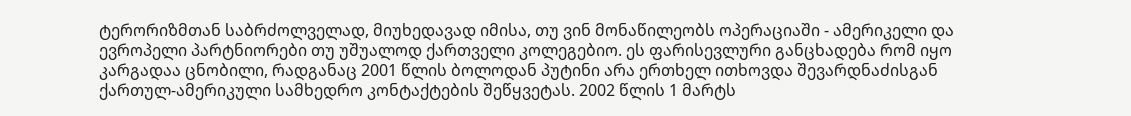ტერორიზმთან საბრძოლველად, მიუხედავად იმისა, თუ ვინ მონაწილეობს ოპერაციაში - ამერიკელი და ევროპელი პარტნიორები თუ უშუალოდ ქართველი კოლეგებიო. ეს ფარისევლური განცხადება რომ იყო კარგადაა ცნობილი, რადგანაც 2001 წლის ბოლოდან პუტინი არა ერთხელ ითხოვდა შევარდნაძისგან ქართულ-ამერიკული სამხედრო კონტაქტების შეწყვეტას. 2002 წლის 1 მარტს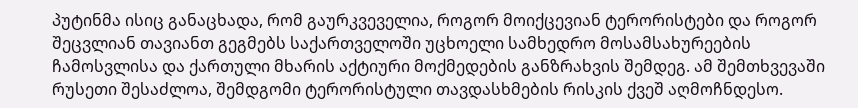პუტინმა ისიც განაცხადა, რომ გაურკვეველია, როგორ მოიქცევიან ტერორისტები და როგორ შეცვლიან თავიანთ გეგმებს საქართველოში უცხოელი სამხედრო მოსამსახურეების ჩამოსვლისა და ქართული მხარის აქტიური მოქმედების განზრახვის შემდეგ. ამ შემთხვევაში რუსეთი შესაძლოა, შემდგომი ტერორისტული თავდასხმების რისკის ქვეშ აღმოჩნდესო.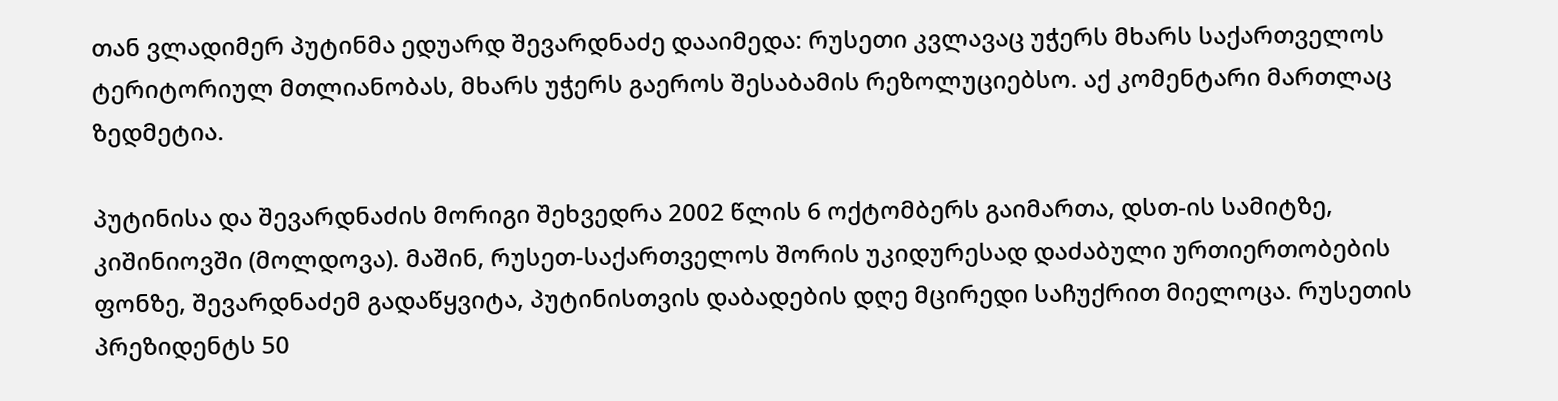თან ვლადიმერ პუტინმა ედუარდ შევარდნაძე დააიმედა: რუსეთი კვლავაც უჭერს მხარს საქართველოს ტერიტორიულ მთლიანობას, მხარს უჭერს გაეროს შესაბამის რეზოლუციებსო. აქ კომენტარი მართლაც ზედმეტია.

პუტინისა და შევარდნაძის მორიგი შეხვედრა 2002 წლის 6 ოქტომბერს გაიმართა, დსთ-ის სამიტზე, კიშინიოვში (მოლდოვა). მაშინ, რუსეთ-საქართველოს შორის უკიდურესად დაძაბული ურთიერთობების ფონზე, შევარდნაძემ გადაწყვიტა, პუტინისთვის დაბადების დღე მცირედი საჩუქრით მიელოცა. რუსეთის პრეზიდენტს 50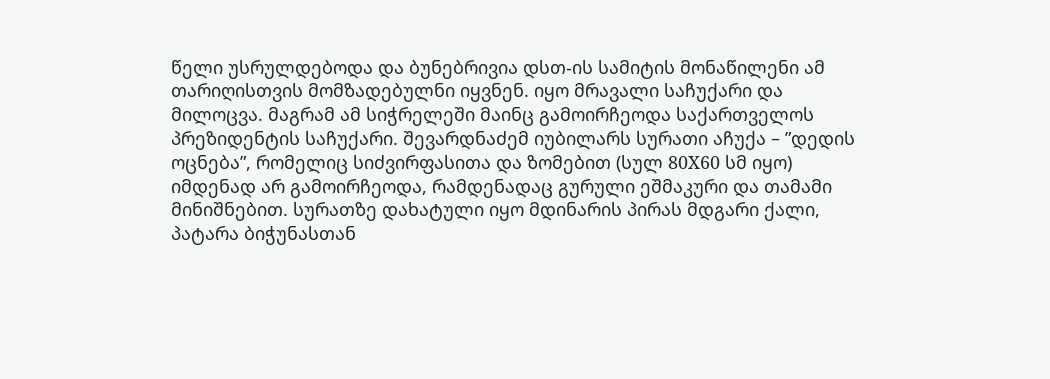წელი უსრულდებოდა და ბუნებრივია დსთ-ის სამიტის მონაწილენი ამ თარიღისთვის მომზადებულნი იყვნენ. იყო მრავალი საჩუქარი და მილოცვა. მაგრამ ამ სიჭრელეში მაინც გამოირჩეოდა საქართველოს პრეზიდენტის საჩუქარი. შევარდნაძემ იუბილარს სურათი აჩუქა – ”დედის ოცნება”, რომელიც სიძვირფასითა და ზომებით (სულ 80X60 სმ იყო) იმდენად არ გამოირჩეოდა, რამდენადაც გურული ეშმაკური და თამამი მინიშნებით. სურათზე დახატული იყო მდინარის პირას მდგარი ქალი, პატარა ბიჭუნასთან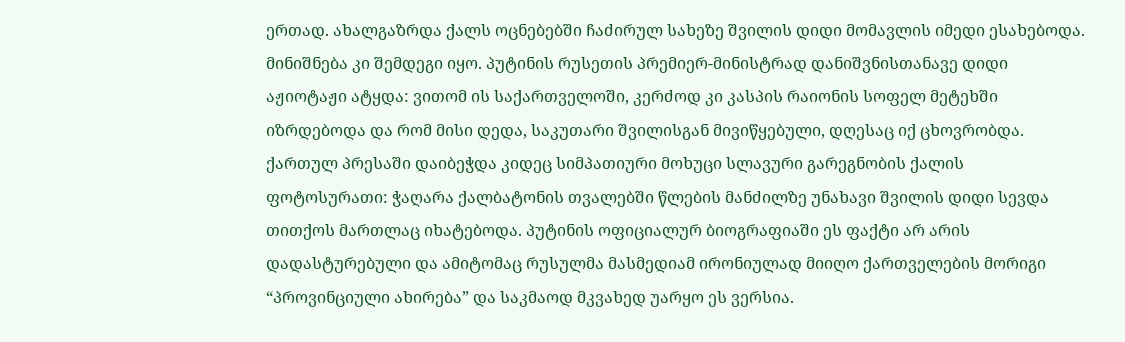ერთად. ახალგაზრდა ქალს ოცნებებში ჩაძირულ სახეზე შვილის დიდი მომავლის იმედი ესახებოდა. მინიშნება კი შემდეგი იყო. პუტინის რუსეთის პრემიერ-მინისტრად დანიშვნისთანავე დიდი აჟიოტაჟი ატყდა: ვითომ ის საქართველოში, კერძოდ კი კასპის რაიონის სოფელ მეტეხში იზრდებოდა და რომ მისი დედა, საკუთარი შვილისგან მივიწყებული, დღესაც იქ ცხოვრობდა. ქართულ პრესაში დაიბეჭდა კიდეც სიმპათიური მოხუცი სლავური გარეგნობის ქალის ფოტოსურათი: ჭაღარა ქალბატონის თვალებში წლების მანძილზე უნახავი შვილის დიდი სევდა თითქოს მართლაც იხატებოდა. პუტინის ოფიციალურ ბიოგრაფიაში ეს ფაქტი არ არის დადასტურებული და ამიტომაც რუსულმა მასმედიამ ირონიულად მიიღო ქართველების მორიგი “პროვინციული ახირება” და საკმაოდ მკვახედ უარყო ეს ვერსია.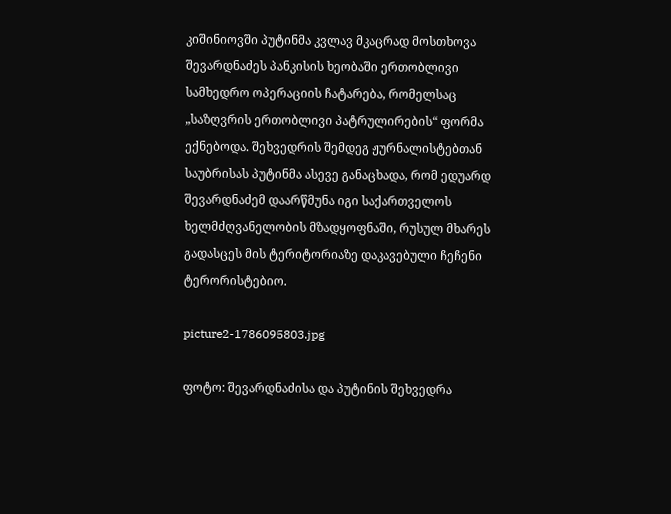კიშინიოვში პუტინმა კვლავ მკაცრად მოსთხოვა შევარდნაძეს პანკისის ხეობაში ერთობლივი სამხედრო ოპერაციის ჩატარება, რომელსაც „საზღვრის ერთობლივი პატრულირების“ ფორმა ექნებოდა. შეხვედრის შემდეგ ჟურნალისტებთან საუბრისას პუტინმა ასევე განაცხადა, რომ ედუარდ შევარდნაძემ დაარწმუნა იგი საქართველოს ხელმძღვანელობის მზადყოფნაში, რუსულ მხარეს გადასცეს მის ტერიტორიაზე დაკავებული ჩეჩენი ტერორისტებიო.

picture2-1786095803.jpg

ფოტო: შევარდნაძისა და პუტინის შეხვედრა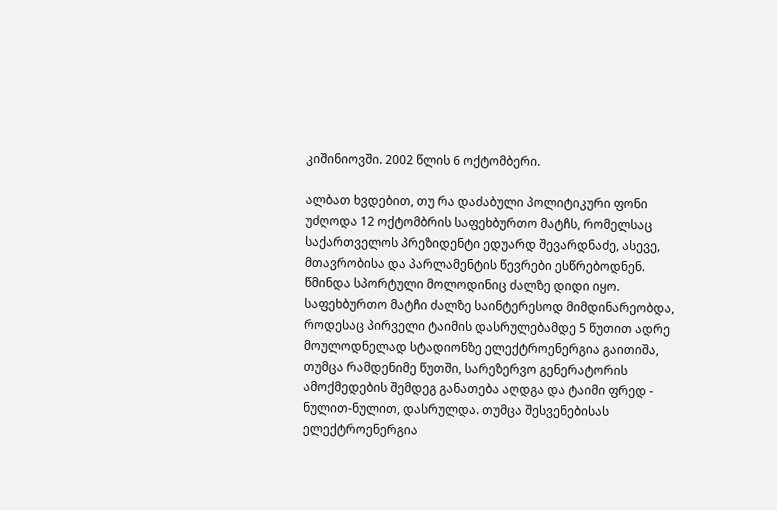კიშინიოვში. 2002 წლის 6 ოქტომბერი.

ალბათ ხვდებით, თუ რა დაძაბული პოლიტიკური ფონი უძღოდა 12 ოქტომბრის საფეხბურთო მატჩს, რომელსაც საქართველოს პრეზიდენტი ედუარდ შევარდნაძე, ასევე, მთავრობისა და პარლამენტის წევრები ესწრებოდნენ. წმინდა სპორტული მოლოდინიც ძალზე დიდი იყო. საფეხბურთო მატჩი ძალზე საინტერესოდ მიმდინარეობდა, როდესაც პირველი ტაიმის დასრულებამდე 5 წუთით ადრე მოულოდნელად სტადიონზე ელექტროენერგია გაითიშა, თუმცა რამდენიმე წუთში, სარეზერვო გენერატორის ამოქმედების შემდეგ განათება აღდგა და ტაიმი ფრედ - ნულით-ნულით, დასრულდა. თუმცა შესვენებისას ელექტროენერგია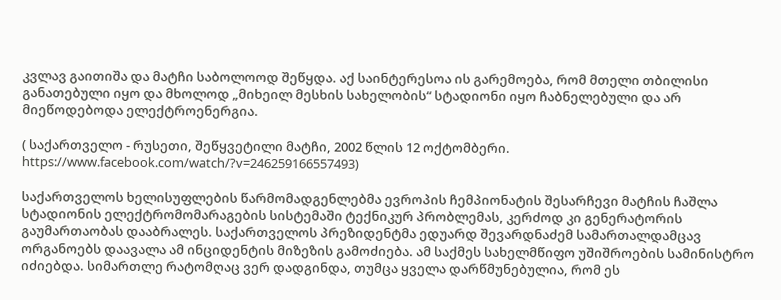კვლავ გაითიშა და მატჩი საბოლოოდ შეწყდა. აქ საინტერესოა ის გარემოება, რომ მთელი თბილისი განათებული იყო და მხოლოდ „მიხეილ მესხის სახელობის“ სტადიონი იყო ჩაბნელებული და არ მიეწოდებოდა ელექტროენერგია.

( საქართველო - რუსეთი, შეწყვეტილი მატჩი, 2002 წლის 12 ოქტომბერი. https://www.facebook.com/watch/?v=246259166557493)

საქართველოს ხელისუფლების წარმომადგენლებმა ევროპის ჩემპიონატის შესარჩევი მატჩის ჩაშლა სტადიონის ელექტრომომარაგების სისტემაში ტექნიკურ პრობლემას, კერძოდ კი გენერატორის გაუმართაობას დააბრალეს. საქართველოს პრეზიდენტმა ედუარდ შევარდნაძემ სამართალდამცავ ორგანოებს დაავალა ამ ინციდენტის მიზეზის გამოძიება. ამ საქმეს სახელმწიფო უშიშროების სამინისტრო იძიებდა. სიმართლე რატომღაც ვერ დადგინდა, თუმცა ყველა დარწმუნებულია, რომ ეს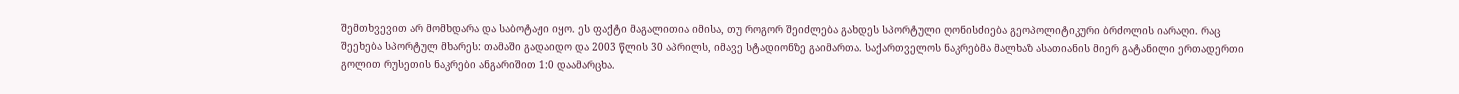შემთხვევით არ მომხდარა და საბოტაჟი იყო. ეს ფაქტი მაგალითია იმისა, თუ როგორ შეიძლება გახდეს სპორტული ღონისძიება გეოპოლიტიკური ბრძოლის იარაღი. რაც შეეხება სპორტულ მხარეს: თამაში გადაიდო და 2003 წლის 30 აპრილს, იმავე სტადიონზე გაიმართა. საქართველოს ნაკრებმა მალხაზ ასათიანის მიერ გატანილი ერთადერთი გოლით რუსეთის ნაკრები ანგარიშით 1:0 დაამარცხა.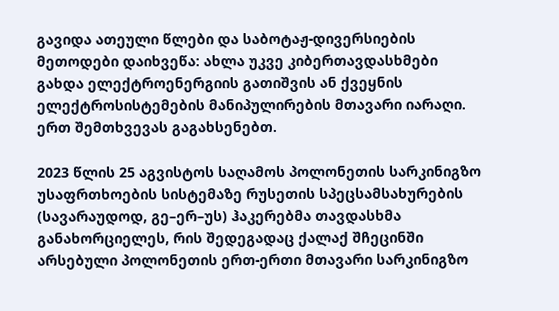გავიდა ათეული წლები და საბოტაჟ-დივერსიების მეთოდები დაიხვეწა: ახლა უკვე კიბერთავდასხმები გახდა ელექტროენერგიის გათიშვის ან ქვეყნის ელექტროსისტემების მანიპულირების მთავარი იარაღი. ერთ შემთხვევას გაგახსენებთ.

2023 წლის 25 აგვისტოს საღამოს პოლონეთის სარკინიგზო უსაფრთხოების სისტემაზე რუსეთის სპეცსამსახურების (სავარაუდოდ, გე–ერ–უს) ჰაკერებმა თავდასხმა განახორციელეს, რის შედეგადაც ქალაქ შჩეცინში არსებული პოლონეთის ერთ-ერთი მთავარი სარკინიგზო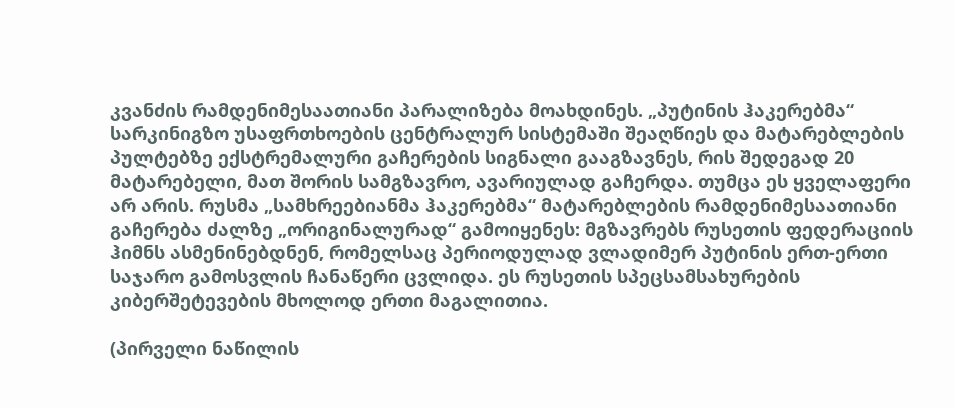კვანძის რამდენიმესაათიანი პარალიზება მოახდინეს. „პუტინის ჰაკერებმა“ სარკინიგზო უსაფრთხოების ცენტრალურ სისტემაში შეაღწიეს და მატარებლების პულტებზე ექსტრემალური გაჩერების სიგნალი გააგზავნეს, რის შედეგად 20 მატარებელი, მათ შორის სამგზავრო, ავარიულად გაჩერდა. თუმცა ეს ყველაფერი არ არის. რუსმა „სამხრეებიანმა ჰაკერებმა“ მატარებლების რამდენიმესაათიანი გაჩერება ძალზე „ორიგინალურად“ გამოიყენეს: მგზავრებს რუსეთის ფედერაციის ჰიმნს ასმენინებდნენ, რომელსაც პერიოდულად ვლადიმერ პუტინის ერთ-ერთი საჯარო გამოსვლის ჩანაწერი ცვლიდა. ეს რუსეთის სპეცსამსახურების კიბერშეტევების მხოლოდ ერთი მაგალითია.

(პირველი ნაწილის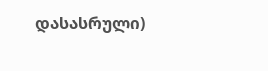დასასრული)